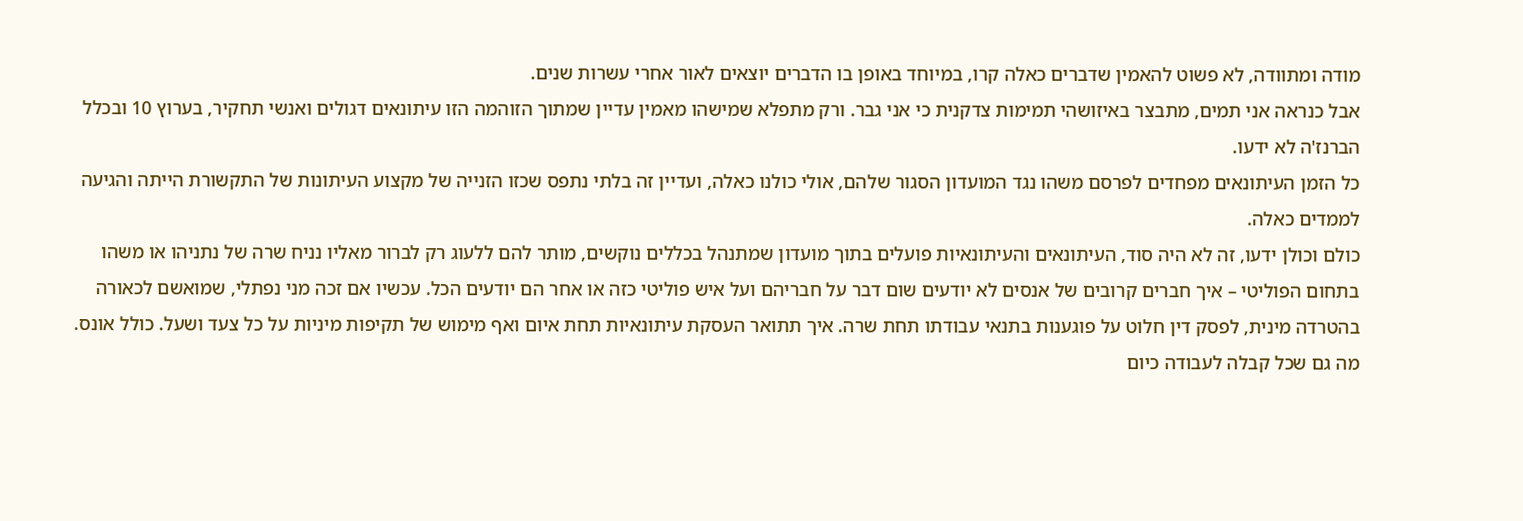מודה ומתוודה, לא פשוט להאמין שדברים כאלה קרו, במיוחד באופן בו הדברים יוצאים לאור אחרי עשרות שנים.
אבל כנראה אני תמים, מתבצר באיזושהי תמימות צדקנית כי אני גבר. ורק מתפלא שמישהו מאמין עדיין שמתוך הזוהמה הזו עיתונאים דגולים ואנשי תחקיר, בערוץ 10 ובכלל הברנז'ה לא ידעו.
כל הזמן העיתונאים מפחדים לפרסם משהו נגד המועדון הסגור שלהם, אולי כולנו כאלה, ועדיין זה בלתי נתפס שכזו הזנייה של מקצוע העיתונות של התקשורת הייתה והגיעה לממדים כאלה.
כולם וכולן ידעו, זה לא היה סוד, העיתונאים והעיתונאיות פועלים בתוך מועדון שמתנהל בכללים נוקשים, מותר להם ללעוג רק לברור מאליו נניח שרה של נתניהו או משהו בתחום הפוליטי – איך חברים קרובים של אנסים לא יודעים שום דבר על חבריהם ועל איש פוליטי כזה או אחר הם יודעים הכל. עכשיו אם זכה מני נפתלי, שמואשם לכאורה בהטרדה מינית, לפסק דין חלוט על פוגענות בתנאי עבודתו תחת שרה. איך תתואר העסקת עיתונאיות תחת איום ואף מימוש של תקיפות מיניות על כל צעד ושעל. כולל אונס.
מה גם שכל קבלה לעבודה כיום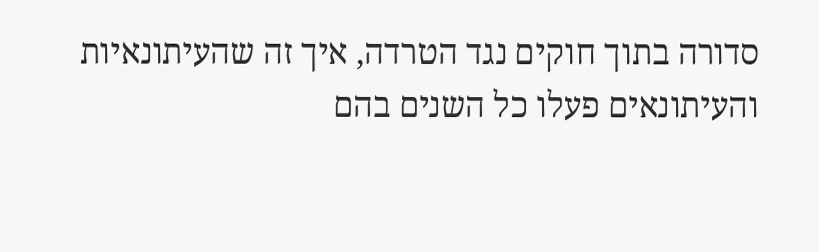סדורה בתוך חוקים נגד הטרדה, איך זה שהעיתונאיות והעיתונאים פעלו כל השנים בהם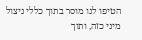הטיפו לנו מוסר בתוך כללי ניצול מיני כזה, ותוך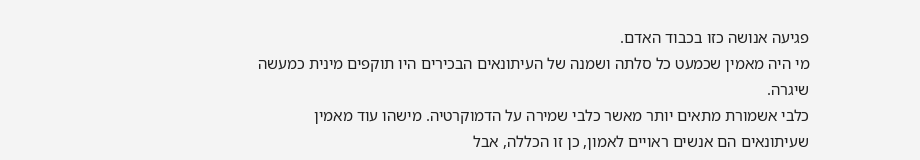פגיעה אנושה כזו בכבוד האדם.
מי היה מאמין שכמעט כל סלתה ושמנה של העיתונאים הבכירים היו תוקפים מינית כמעשה שיגרה.
כלבי אשמורת מתאים יותר מאשר כלבי שמירה על הדמוקרטיה. מישהו עוד מאמין שעיתונאים הם אנשים ראויים לאמון, כן זו הכללה, אבל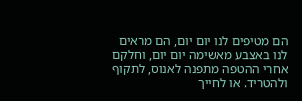הם מטיפים לנו יום יום, הם מראים לנו באצבע מאשימה יום יום, וחלקם אחרי ההטפה מתפנה לאנוס, לתקוף ולהטריד. או לחייך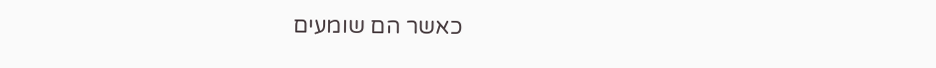כאשר הם שומעים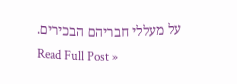על מעללי חבריהם הבכירים.
Read Full Post »